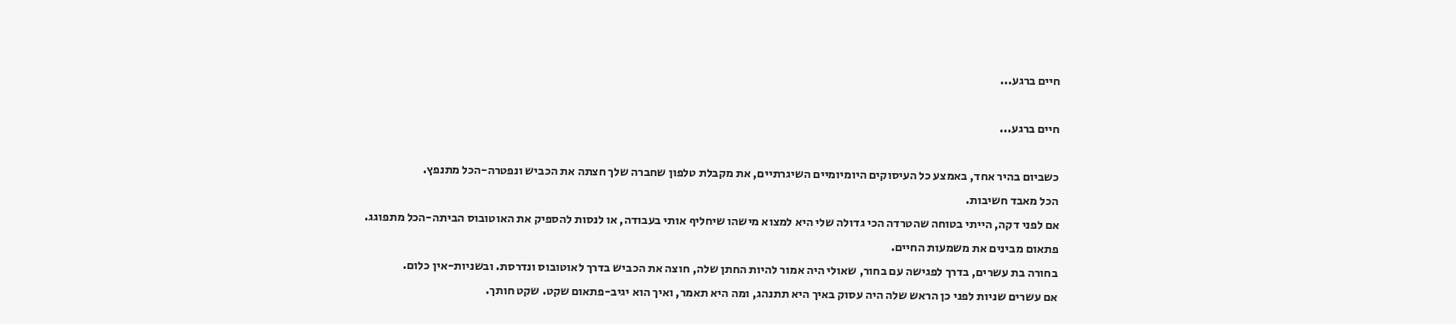חיים ברגע...

חיים ברגע...

כשביום בהיר אחד, באמצע כל העיסוקים היומיומיים השיגרתיים, את מקבלת טלפון שחברה שלך חצתה את הכביש ונפטרה-הכל מתנפץ.
הכל מאבד חשיבות.
אם לפני דקה, הייתי בטוחה שהטרדה הכי גדולה שלי היא למצוא מישהו שיחליף אותי בעבודה, או לנסות להספיק את האוטובוס הביתה-הכל מתפוגג.
פתאום מבינים את משמעות החיים.
בחורה בת עשרים, בדרך לפגישה עם בחור, שאולי היה אמור להיות החתן שלה, חוצה את הכביש בדרך לאוטובוס ונדרסת. ובשניות-אין כלום.
אם עשרים שניות לפני כן הראש שלה היה עסוק באיך היא תתנהג, ומה היא תאמר, ואיך הוא יגיב-פתאום שקט. שקט חותך.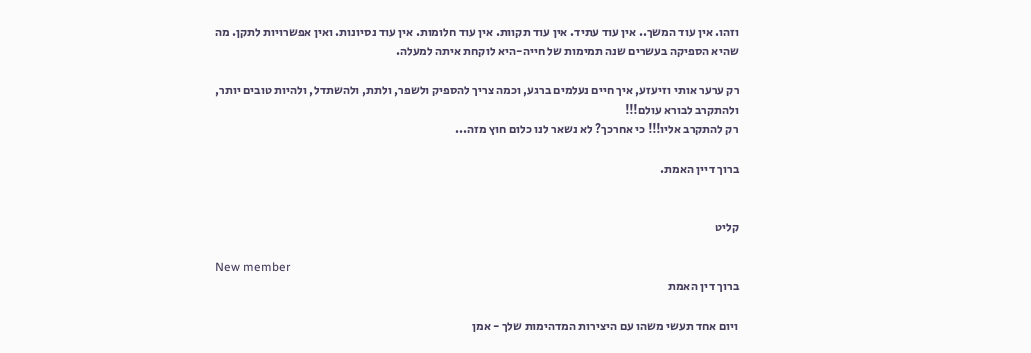וזהו. אין עוד המשך.. אין עוד עתיד. אין עוד תקוות. אין עוד חלומות. אין עוד נסיונות. ואין אפשרויות לתקן. מה שהיא הספיקה בעשרים שנה תמימות של חייה-היא לוקחת איתה למעלה.

רק ערער אותי וזיעזע, איך חיים נעלמים ברגע, וכמה צריך להספיק ולשפר, ולתת, ולהשתדל, ולהיות טובים יותר, ולהתקרב לבורא עולם!!!
רק להתקרב אליו!!! כי אחרכך? לא נשאר לנו כלום חוץ מזה...

ברוך דיין האמת.


קליט

New member
ברוך דין האמת

ויום אחד תעשי משהו עם היצירות המדהימות שלך - אמן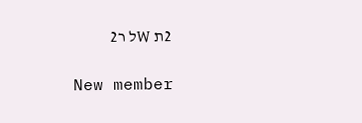2ת Wל ר2

New member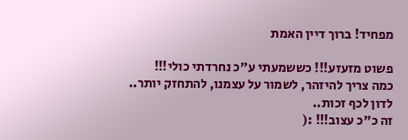מפחיד! ברוך דיין האמת

פשוט מזעזע!!! כששמעתי ע"כ נחרדתי כולי!!!
כמה צריך להיזהר, לשמור על עצמנו, להתחזק יותר..
לדון לכף זכות..
זה כ"כ עצוב!!! :(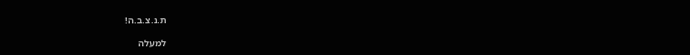ת.נ.צ.ב.ה!

למעלה